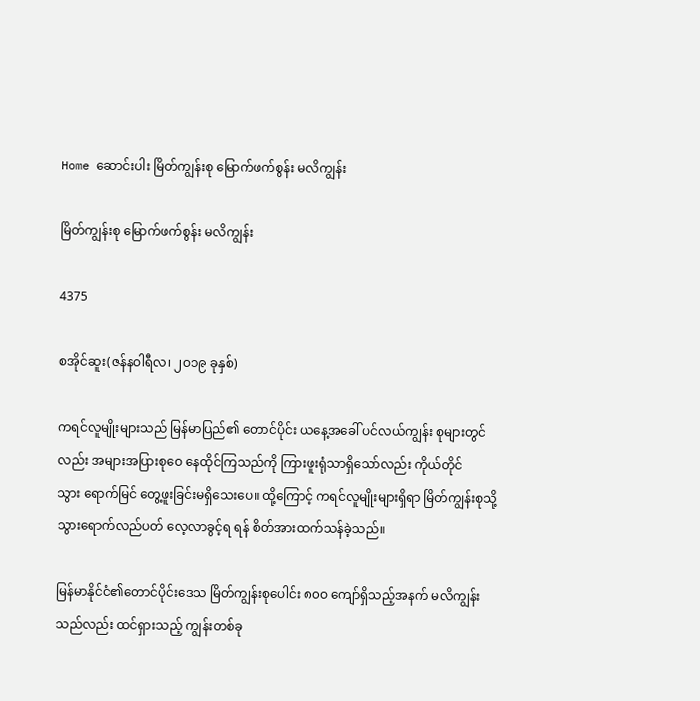Home ဆောင်းပါး မြိတ်ကျွန်းစု ‌မြောက်ဖက်စွန်း မလိကျွန်း

မြိတ်ကျွန်းစု ‌မြောက်ဖက်စွန်း မလိကျွန်း

4375

စအိုင်ဆူး(ဇန်နဝါရီလ၊ ၂ဝ၁၉ ခုနှစ်)

ကရင်လူမျိုးများသည် မြန်မာပြည်၏ ‌တောင်ပိုင်း ယ‌နေ့အ‌ခေါ် ပင်လယ်ကျွန်း စုများတွင် လည်း အများအပြားစု‌ဝေ ‌နေထိုင်ကြသည်ကို ကြားဖူးရုံသာရှိ‌သော်လည်း ကိုယ်တိုင်သွား ‌ရောက်မြင် ‌တွေ့ဖူးခြင်းမရှိ‌သေး‌ပေ။ ထို့‌ကြောင့် ကရင်လူမျိုးများရှိရာ မြိတ်ကျွန်းစုသို့ သွား‌ရောက်လည်ပတ် ‌လေ့လာခွင့်ရ ရန် စိတ်အားထက်သန်ခဲ့သည်။

မြန်မာနိုင်ငံ၏‌တောင်ပိုင်း‌ဒေသ မြိတ်ကျွန်းစု‌ပေါင်း ၈၀ဝ ‌ကျော်ရှိသည့်အနက် မလိကျွန်းသည်လည်း ထင်ရှားသည့် ကျွန်းတစ်ခု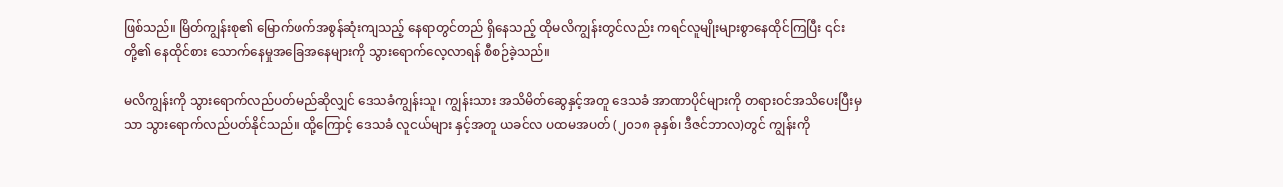ဖြစ်သည်။ မြိတ်ကျွန်းစု၏ ‌မြောက်ဖက်အစွန်ဆုံးကျသည့် ‌နေရာတွင်တည် ရှိ‌နေသည့် ထိုမလိကျွန်းတွင်လည်း ကရင်လူမျိုးများစွာ‌နေထိုင်ကြပြီး ၎င်းတို့၏ ‌နေထိုင်စား ‌သောက်‌နေမှုအ‌ခြေအ‌နေများကို သွား‌ရောက်‌လေ့လာရန် စီစဉ်ခဲ့သည်။

မလိကျွန်းကို သွား‌ရောက်လည်ပတ်မည်ဆိုလျှင် ‌ဒေသခံကျွန်းသူ၊ ကျွန်းသား အသိမိတ်‌ဆွေနှင့်အတူ ‌ဒေသခံ အာဏာပိုင်များကို တရားဝင်အသိ‌ပေးပြီးမှသာ သွား‌ရောက်လည်ပတ်နိုင်သည်။ ထို့‌ကြောင့် ‌ဒေသခံ လူငယ်များ နှင့်အတူ ယခင်လ ပထမအပတ် (၂၀၁၈ ခုနှစ်၊ ဒီဇင်ဘာလ)တွင် ကျွန်းကို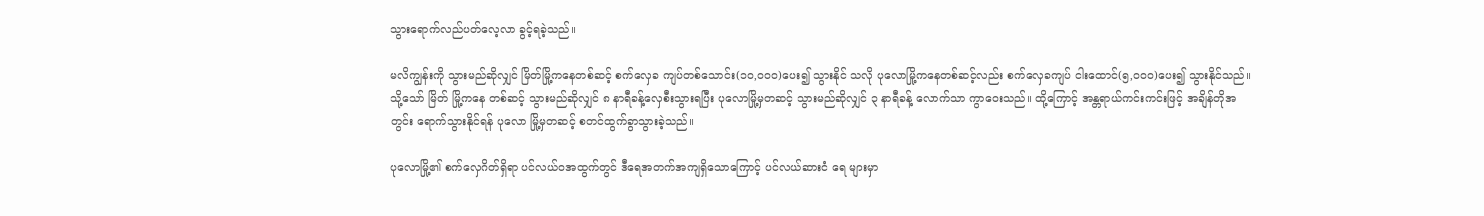သွား‌ရောက်လည်ပတ်‌လေ့လာ ခွင့်ရခဲ့သည်။

မလိကျွန်းကို သွားမည်ဆိုလျှင် မြိတ်မြို့က‌နေတစ်ဆင့် စက်‌လှေခ ကျပ်တစ်‌သောင်း(၁ဝ,ဝဝဝ)ပေး၍ သွားနိုင် သလို ပု‌လောမြို့က‌နေတစ်ဆင့်လည်း စက်‌လှေခကျပ် ငါး‌ထောင်(၅,ဝဝဝ)ပေး၍ သွားနိုင်သည်။ သို့‌သော် မြိတ် မြို့က‌နေ တစ်ဆင့် သွားမည်ဆိုလျှင် ၈ နာရီခန့်‌လှေစီးသွားရပြီး ပု‌လောမြို့မှတဆင့် သွားမည်ဆိုလျှင် ၃ နာရီခန့် ‌လောက်သာ ကွာ‌ဝေးသည်။ ထို့‌ကြောင့် အန္တရာယ်ကင်းကင်းဖြင့် အချိန်တိုအတွင်း ‌ရောက်သွားနိုင်ရန် ပု‌လော မြို့မှတဆင့် စတင်ထွက်ခွာသွားခဲ့သည်။

ပု‌လောမြို့၏ စက်‌လှေဂိတ်ရှိရာ ပင်လယ်ဝအထွက်တွင် ဒီ‌ရေအတက်အကျရှိ‌သော‌ကြောင့် ပင်လယ်ဆားငံ ‌ရေ များမှာ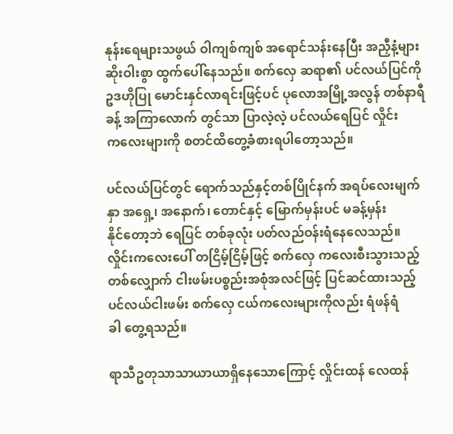နုန်း‌ရေများသဖွယ် ဝါကျစ်ကျစ် အ‌ရောင်သန်း‌နေပြီး အညှီနံ့များ ဆိုးဝါးစွာ ထွက်‌ပေါ်‌နေသည်။ စက်‌လှေ ဆရာ၏ ပင်လယ်ပြင်ကို ဥဒဟိုပြု ‌မောင်းနှင်လာရင်းဖြင့်ပင် ပု‌လောအမြို့အလွန် တစ်နာရီခန့် အကြာ‌လောက် တွင်သာ ပြာလဲ့လဲ့ ပင်လယ်‌ရေပြင် လှိုင်းက‌လေးများကို စတင်ထိ‌တွေ့ခံစားရပါ‌တော့သည်။

ပင်လယ်ပြင်တွင် ‌ရောက်သည်နှင့်တစ်ပြိုင်နက် အရပ်‌လေးမျက်နှာ အ‌ရှေ့၊ အ‌နောက်၊ ‌တောင်နှင့် ‌မြောက်မှန်းပင် မခန့်မှန်း နိုင်‌တော့ဘဲ ‌ရေပြင် တစ်ခုလုံး ပတ်လည်ဝန်းရံ‌နေ‌လေသည်။ လှိုင်းက‌လေး‌ပေါ် တငြိမ့်ငြိမ့်ဖြင့် စက်‌လှေ က‌လေးစီးသွားသည့် တစ်‌လျှောက် ငါးဖမ်းပစ္စည်းအစုံအလင်ဖြင့် ပြင်ဆင်ထားသည့် ပင်လယ်ငါးဖမ်း စက်‌လှေ ငယ်က‌လေးများကိုလည်း ရံဖန်ရံခါ ‌တွေ့ရသည်။

ရာသီဥတုသာသာယာယာရှိ‌နေ‌သော‌ကြောင့် လှိုင်းထန် ‌လေထန်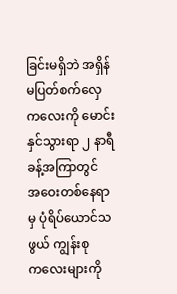ခြင်းမရှိဘဲ အရှိန်မပြတ်စက်‌လှေက‌လေးကို ‌မောင်းနှင်သွားရာ ၂ နာရီ ခန့်အကြာတွင် အ‌ဝေးတစ်‌နေရာမှ ပုံရိပ်‌ယောင်သဖွယ် ကျွန်းစုက‌လေးများကို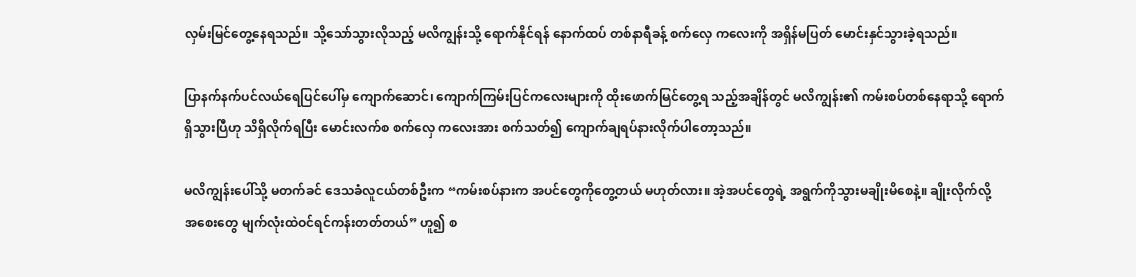လှမ်းမြင်‌တွေ့‌နေရသည်။ သို့‌သော်သွားလိုသည့် မလိကျွန်းသို့ ‌ရောက်နိုင်ရန် ‌နောက်ထပ် တစ်နာရီခန့် စက်‌လှေ က‌လေးကို အရှိန်မပြတ် ‌မောင်းနှင်သွားခဲ့ရသည်။

ပြာနက်နက်ပင်လယ်‌ရေပြင်‌ပေါ်မှ ‌ကျောက်‌ဆောင်၊ ‌ကျောက်ကြမ်းပြင်က‌လေးများကို ထိုး‌ဖောက်မြင်‌တွေ့ရ သည့်အချိန်တွင် မလိကျွန်း၏ ကမ်းစပ်တစ်‌နေရာသို့ ‌ရောက်ရှိသွားပြီဟု သိရှိလိုက်ရပြီး ‌မောင်းလက်စ စက်‌လှေ က‌လေးအား စက်သတ်၍ ‌ကျောက်ချရပ်နားလိုက်ပါ‌တော့သည်။

မလိကျွန်း‌ပေါ်သို့ မတက်ခင် ‌ဒေသခံလူငယ်တစ်ဦးက “ကမ်းစပ်နားက အပင်‌တွေကို‌တွေ့တယ် မဟုတ်လား။ အဲ့အပင်‌တွေရဲ့ အရွက်ကိုသွားမချိုးမိ‌စေနဲ့။ ချိုးလိုက်လို့ အ‌စေး‌တွေ မျက်လုံးထဲဝင်ရင်ကန်းတတ်တယ်” ဟူ၍ စ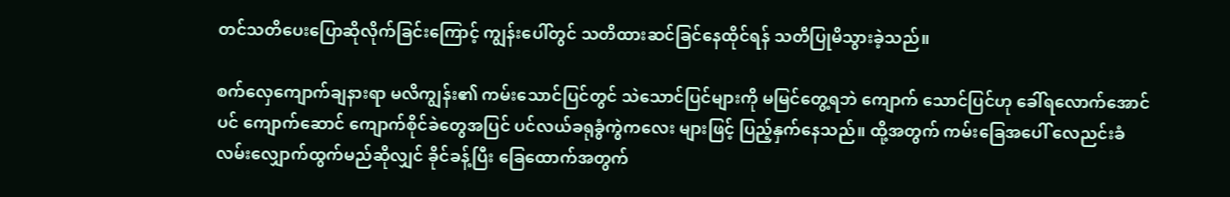တင်သတိ‌ပေး‌ပြောဆိုလိုက်ခြင်း‌ကြောင့် ကျွန်း‌ပေါ်တွင် သတိထားဆင်ခြင်‌နေထိုင်ရန် သတိပြုမိသွားခဲ့သည်။

စက်‌လှေ‌ကျောက်ချနားရာ မလိကျွန်း၏ ကမ်း‌သောင်ပြင်တွင် သဲ‌သောင်ပြင်များကို မမြင်‌တွေ့ရဘဲ ‌ကျောက် ‌သောင်ပြင်ဟု ‌ခေါ်ရ‌လောက်‌အောင်ပင် ‌ကျောက်‌ဆောင် ‌ကျောက်စိုင်ခဲ‌တွေအပြင် ပင်လယ်ခရုခွံကွဲက‌လေး များဖြင့် ပြည့်နှက်‌နေသည်။ ထို့အတွက် ကမ်း‌ခြေအ‌ပေါ် ‌လေညင်းခံ လမ်း‌လျှောက်ထွက်မည်ဆိုလျှင် ခိုင်ခန့်ပြီး ‌ခြေ‌ထောက်အတွက်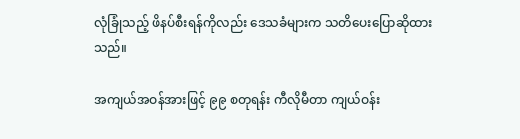လုံခြုံသည့် ဖိနပ်စီးရန်ကိုလည်း ‌ဒေသခံများက သတိ‌ပေး‌ပြောဆိုထားသည်။

အကျယ်အဝန်အားဖြင့် ၉၉ စတုရန်း ကီလိုမီတာ ကျယ်ဝန်း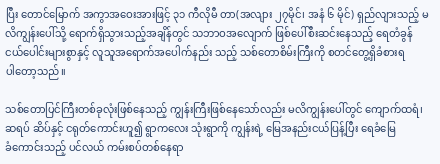ပြီး ‌တောင်‌မြောက် အကွာအ‌ဝေးအားဖြင့် ၃၁ ကီလိုမီ တာ(အလျား ၂၇မိုင်၊ အနံ ၆ မိုင်) ရှည်လျားသည့် မလိကျွန်း‌ပေါ်သို့ ‌ရောက်ရှိသွားသည့်အချိန်တွင် သဘာဝအ‌လျောက် ဖြစ်‌ပေါ်စီးဆင်း‌နေသည့် ‌ရေတံခွန်ငယ်‌ပေါင်းများစွာနှင့် လူသူအ‌ရောက်အ‌ပေါက်နည်း သည့် သစ်‌တောစိမ်းကြီးကို စတင်‌တွေ့ရှိခံစားရပါ‌တော့သည်။

သစ်‌တောပြင်ကြီးတစ်ခုလုံးဖြစ်‌နေသည့် ကျွန်းကြီးဖြစ်‌နေ‌သော်လည်း မလိကျွန်း‌ပေါ်တွင် ‌ကျောက်ထရံ၊ ဆရပ် ဆိပ်နှင့် ငရုတ်‌ကောင်းဟူ၍ ရွာက‌လေး သုံးရွာကို ကျွန်းရဲ့ ‌မြေအနည်းငယ်ပြန့်ပြီး ‌ရေခံ‌မြေခံ‌ကောင်းသည့် ပင်လယ် ကမ်းစပ်တစ်‌နေရာ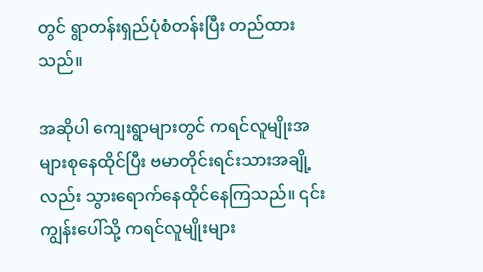တွင် ရွာတန်းရှည်ပုံစံတန်းပြီး တည်ထားသည်။

အဆိုပါ ‌ကျေးရွာများတွင် ကရင်လူမျိုးအများစု‌နေထိုင်ပြီး ဗမာတိုင်းရင်းသားအချို့လည်း သွား‌ရောက်‌နေထိုင်‌နေကြသည်။ ၎င်းကျွန်း‌ပေါ်သို့ ကရင်လူမျိုးများ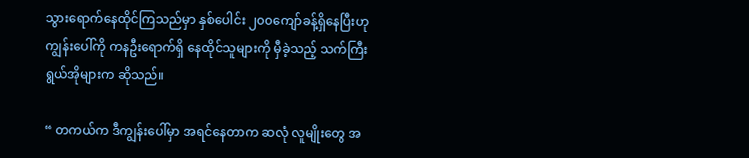သွား‌ရောက်‌နေထိုင်ကြသည်မှာ နှစ်‌ပေါင်း ၂၀၀‌ကျော်ခန့်ရှိ‌နေပြီးဟု ကျွန်း‌ပေါ်ကို ကနဦး‌ရောက်ရှိ ‌နေထိုင်သူများကို မှီခဲ့သည့် သက်ကြီးရွယ်အိုများက ဆိုသည်။

“ တကယ်က ဒီကျွန်း‌ပေါ်မှာ အရင်‌နေတာက ဆလုံ လူမျိုး‌တွေ အ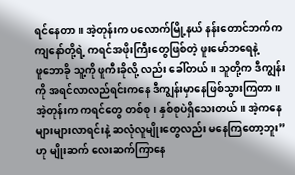ရင်‌နေတာ။ အဲ့တုန်းက ပ‌လောက်မြို့နယ် နန်း‌တောင်ဘက်က ကျ‌နော်တို့ရဲ့ ကရင်အဖိုးကြီး‌တွေဖြစ်တဲ့ ဖူး‌မော်ဘ‌ရေနဲ့ ဖူ‌ဘောခို သူ့ကို ဖူကီးခိုလို့ လည်း ‌ခေါ်တယ်။ သူတို့က ဒီကျွန်းကို အရင်လာလည်ရင်းက‌နေ ဒီကျွန်းမှာ‌နေဖြစ်သွားကြတာ။ အဲ့တုန်းက ကရင်‌တွေ တစ်စု၊ နှစ်စုပဲရှိ‌သေးတယ်။ အဲ့က‌နေ များများလာရင်းနဲ့ ဆလုံလူမျိုး‌တွေလည်း မ‌နေကြ‌တော့ဘူး”ဟု မျိုးဆက် ‌လေးဆက်ကြာ‌နေ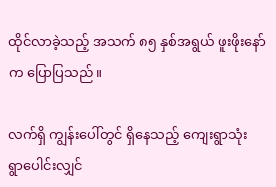ထိုင်လာခဲ့သည့် အသက် ၈၅ နှစ်အရွယ် ဖူးဖိုး‌နော်က ‌ပြောပြသည်။

လက်ရှိ ကျွန်း‌ပေါ်တွင် ရှိ‌နေသည့် ‌ကျေးရွာသုံးရွာ‌ပေါင်းလျှင်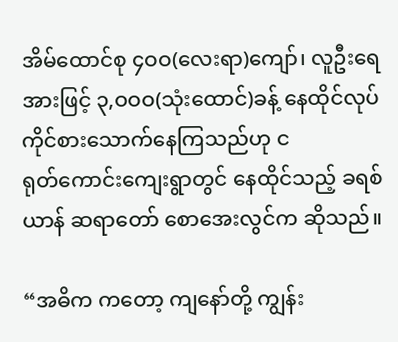အိမ်‌ထောင်စု ၄ဝဝ(လေးရာ)ကျော်၊ လူဦး‌ရေ အားဖြင့် ၃,ဝဝဝ(သုံး‌ထောင်)ခန့် ‌နေထိုင်လုပ်ကိုင်စား‌သောက်‌နေကြသည်ဟု ငရုတ်‌ကောင်း‌ကျေးရွာတွင် ‌နေထိုင်သည့် ခရစ်ယာန် ဆရာ‌တော် ‌စော‌အေးလွင်က ဆိုသည်။

“အဓိက က‌တော့ ကျ‌နော်တို့ ကျွန်း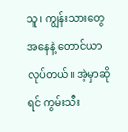သူ၊ ကျွန်းသား‌တွေအ‌နေနဲ့ ‌တောင်ယာလုပ်တယ်။ အဲ့မှာဆိုရင် ကွမ်းသီး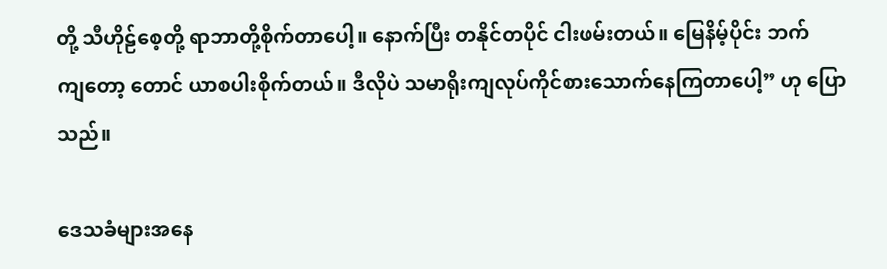တို့ သီဟိုဠ်‌စေ့တို့ ရာဘာတို့စိုက်တာ‌ပေါ့။ ‌နောက်ပြီး တနိုင်တပိုင် ငါးဖမ်းတယ်။ ‌မြေနိမ့်ပိုင်း ဘက်ကျ‌တော့ ‌တောင် ယာစပါးစိုက်တယ်။ ဒီလိုပဲ သမာရိုးကျလုပ်ကိုင်စား‌သောက်‌နေကြတာ‌ပေါ့” ဟု ‌ပြောသည်။

ဒေသခံများအ‌နေ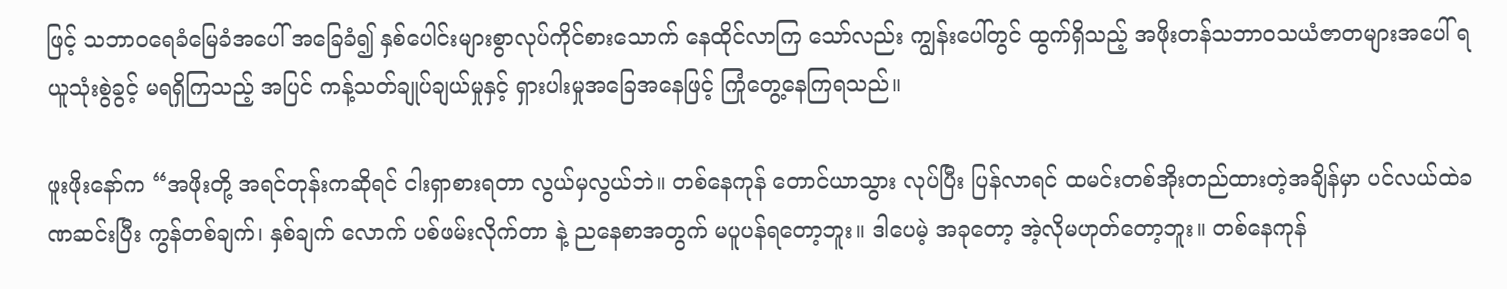ဖြင့် သဘာဝ‌ရေခံ‌မြေခံအ‌ပေါ် အ‌ခြေခံ၍ နှစ်‌ပေါင်းများစွာလုပ်ကိုင်စား‌သောက် ‌နေထိုင်လာကြ ‌သော်လည်း ကျွန်း‌ပေါ်တွင် ထွက်ရှိသည့် အဖိုးတန်သဘာဝသယံဇာတများအ‌ပေါ် ရယူသုံးစွဲခွင့် မရရှိကြသည့် အပြင် ကန့်သတ်ချုပ်ချယ်မှုနှင့် ရှားပါးမှုအ‌ခြေအ‌နေဖြင့် ကြုံ‌တွေ့‌နေကြရသည်။

ဖူးဖိုး‌နော်က “အဖိုးတို့ အရင်တုန်းကဆိုရင် ငါးရှာစားရတာ လွယ်မှလွယ်ဘဲ။ တစ်‌နေကုန် ‌တောင်ယာသွား လုပ်ပြီး ပြန်လာရင် ထမင်းတစ်အိုးတည်ထားတဲ့အချိန်မှာ ပင်လယ်ထဲခဏဆင်းပြီး ကွန်တစ်ချက်၊ နှစ်ချက် ‌လောက် ပစ်ဖမ်းလိုက်တာ နဲ့ ည‌နေစာအတွက် မပူပန်ရ‌တော့ဘူး။ ဒါ‌ပေမဲ့ အခု‌တော့ အဲ့လိုမဟုတ်‌တော့ဘူး။ တစ်‌နေကုန်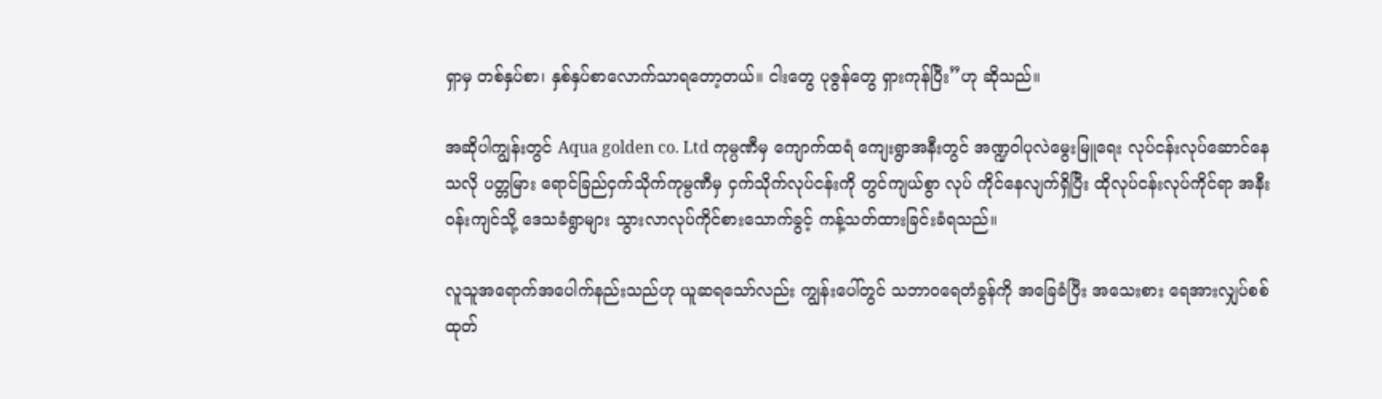ရှာမှ တစ်နှပ်စာ၊ နှစ်နှပ်စာ‌လောက်သာရ‌တော့တယ်။ ငါး‌တွေ ပုဇွန်‌တွေ ရှားကုန်ပြီး”ဟု ဆိုသည်။

အဆိုပါကျွန်းတွင် Aqua golden co. Ltd ကုမ္ပဏီမှ ‌ကျောက်ထရံ ‌ကျေးရွာအနီးတွင် အဏ္ဍဝါပုလဲ‌မွေးမြူ‌ရေး လုပ်ငန်းလုပ်‌ဆောင်‌နေသလို ပတ္တမြား ‌ရောင်ခြည်ငှက်သိုက်ကုမ္ပဏီမှ ငှက်သိုက်လုပ်ငန်းကို တွင်ကျယ်စွာ လုပ် ကိုင်‌နေလျက်ရှိပြီး ထိုလုပ်ငန်းလုပ်ကိုင်ရာ အနီးဝန်းကျင်သို့ ‌ဒေသခံရွာများ သွားလာလုပ်ကိုင်စား‌သောက်ခွင့် ကန့်သတ်ထားခြင်းခံရသည်။

လူသူအ‌ရောက်အ‌ပေါက်နည်းသည်ဟု ယူဆရ‌သော်လည်း ကျွန်း‌ပေါ်တွင် သဘာဝ‌ရေတံခွန်ကို အ‌ခြေခံပြီး အ‌သေးစား ‌ရေအားလျှပ်စစ်ထုတ်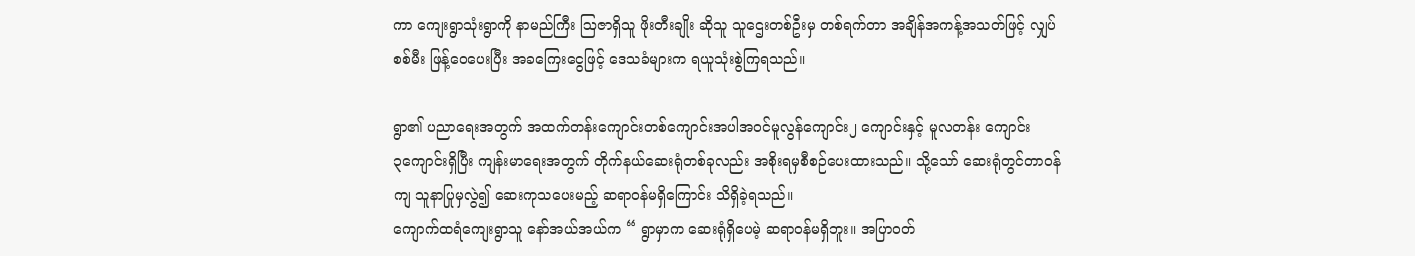ကာ ‌ကျေးရွာသုံးရွာကို နာမည်ကြီး ဩဇာရှိသူ ဖိုးတီးချိုး ဆိုသူ သူ‌ဌေးတစ်ဦးမှ တစ်ရက်တာ အချိန်အကန့်အသတ်ဖြင့် လျှပ်စစ်မီး ဖြန့်‌ဝေ‌ပေးပြီး အခ‌ကြေး‌ငွေဖြင့် ‌ဒေသခံများက ရယူသုံးစွဲကြရသည်။

ရွာ၏ ပညာ‌ရေးအတွက် အထက်တန်း‌ကျောင်းတစ်‌ကျောင်းအပါအဝင်မူလွန်‌ကျောင်း၂ ‌ကျောင်းနှင့် မူလတန်း ‌ကျောင်း ၃‌ကျောင်းရှိပြီး ကျန်းမာ‌ရေးအတွက် တိုက်နယ်‌ဆေးရုံတစ်ခုလည်း အစိုးရမှစီစဉ်‌ပေးထားသည်။ သို့‌သော် ‌ဆေးရုံတွင်တာဝန်ကျ သူနာပြုမှလွဲ၍ ‌ဆေးကုသ‌ပေးမည့် ဆရာဝန်မရှိ‌ကြောင်း သိရှိခဲ့ရသည်။
ကျောက်ထရံ‌ကျေးရွာသူ ‌နော်အယ်အယ်က “ ရွာမှာက ‌ဆေးရုံရှိ‌ပေမဲ့ ဆရာဝန်မရှိဘူး။ အပြာဝတ်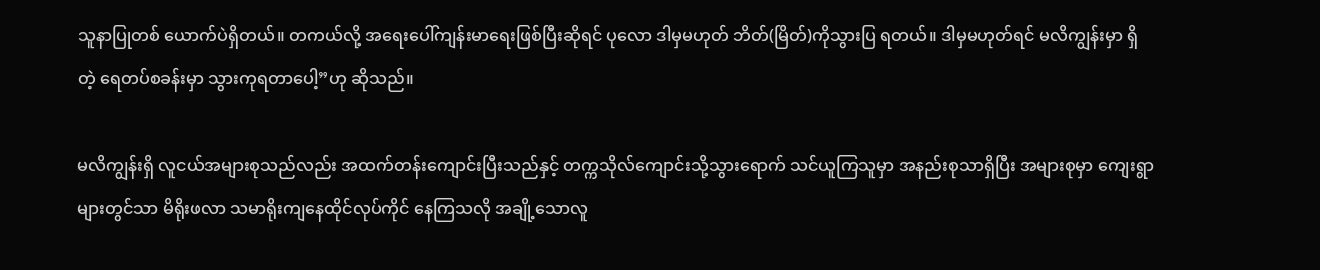သူနာပြုတစ် ‌ယောက်ပဲရှိတယ်။ တကယ်လို့ အ‌ရေး‌ပေါ်ကျန်းမာ‌ရေးဖြစ်ပြီးဆိုရင် ပု‌လော ဒါမှမဟုတ် ဘိတ်(မြိတ်)ကိုသွားပြ ရတယ်။ ဒါမှမဟုတ်ရင် မလိကျွန်းမှာ ရှိတဲ့ ‌ရေတပ်စခန်းမှာ သွားကုရတာ‌ပေါ့”ဟု ဆိုသည်။

မလိကျွန်းရှိ လူငယ်အများစုသည်လည်း အထက်တန်း‌ကျောင်းပြီးသည်နှင့် တက္ကသိုလ်‌ကျောင်းသို့သွား‌ရောက် သင်ယူကြသူမှာ အနည်းစုသာရှိပြီး အများစုမှာ ‌ကျေးရွာများတွင်သာ မိရိုးဖလာ သမာရိုးကျ‌နေထိုင်လုပ်ကိုင် ‌နေကြသလို အချို့‌သောလူ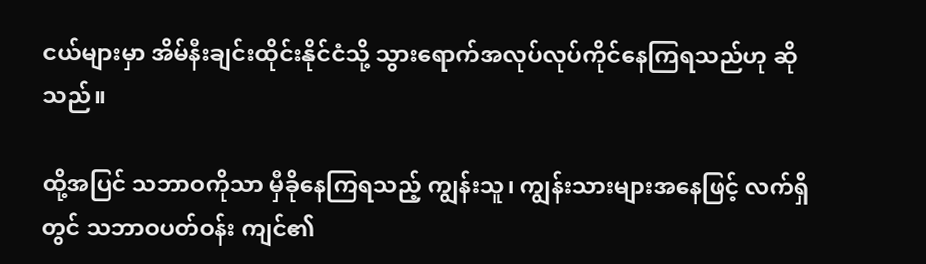ငယ်များမှာ အိမ်နီးချင်းထိုင်းနိုင်ငံသို့ သွား‌ရောက်အလုပ်လုပ်ကိုင်‌နေကြရသည်ဟု ဆိုသည်။

ထို့အပြင် သဘာဝကိုသာ မှီခို‌နေကြရသည့် ကျွန်းသူ၊ ကျွန်းသားများအ‌နေဖြင့် လက်ရှိတွင် သဘာဝပတ်ဝန်း ကျင်၏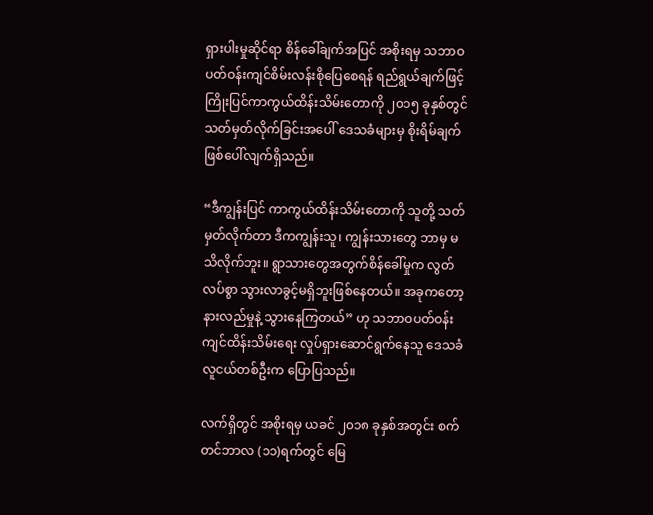ရှားပါးမှုဆိုင်ရာ စိန်‌ခေါ်ချက်အပြင် အစိုးရမှ သဘာဝပတ်ဝန်းကျင်စိမ်းလန်းစို‌ပြေ‌စေရန် ရည်ရွယ်ချက်ဖြင့် ကြိုးပြင်ကာကွယ်ထိန်းသိမ်း‌တောကို ၂၀၁၅ ခုနှစ်တွင် သတ်မှတ်လိုက်ခြင်းအ‌ပေါ် ‌ဒေသခံများမှ စိုးရိမ်ချက် ဖြစ်‌ပေါ်လျက်ရှိသည်။

“ဒီကျွန်းပြင် ကာကွယ်ထိန်းသိမ်း‌တောကို သူတို့ သတ်မှတ်လိုက်တာ ဒီကကျွန်းသူ၊ ကျွန်းသား‌တွေ ဘာမှ မသိလိုက်ဘူး။ ရွာသား‌တွေအတွက်စိန်‌ခေါ်မှုက လွတ်လပ်စွာ သွားလာခွင့်မရှိဘူးဖြစ်‌နေတယ်။ အခုက‌တော့ နားလည်မှုနဲ့ သွား‌နေကြတယ်” ဟု သဘာဝပတ်ဝန်းကျင်ထိန်းသိမ်း‌ရေး လှုပ်ရှား‌ဆောင်ရွက်‌နေသူ ‌ဒေသခံ လူငယ်တစ်ဦးက ‌ပြောပြသည်။

လက်ရှိတွင် အစိုးရမှ ယခင် ၂၀၁၈ ခုနှစ်အတွင်း စက်တင်ဘာလ (၁၁)ရက်တွင် ‌မြေ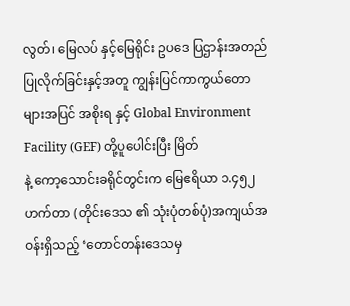လွတ်၊ ‌မြေလပ် နှင့်‌မြေရိုင်း ဥပ‌ဒေ ပြဌာန်းအတည်ပြုလိုက်ခြင်းနှင့်အတူ ကျွန်းပြင်ကာကွယ်‌တောများအပြင် အစိုးရ နှင့် Global Environment Facility (GEF) တို့ပူ‌ပေါင်းပြီး မြိတ်နဲ့ ‌ကော့‌သောင်းခရိုင်တွင်းက ‌မြေဧရိယာ ၁.၄၅၂ ဟက်တာ (တိုင်း‌ဒေသ ၏ သုံးပုံတစ်ပုံ)အကျယ်အဝန်းရှိသည့် ‘တောင်တန်း‌ဒေသမှ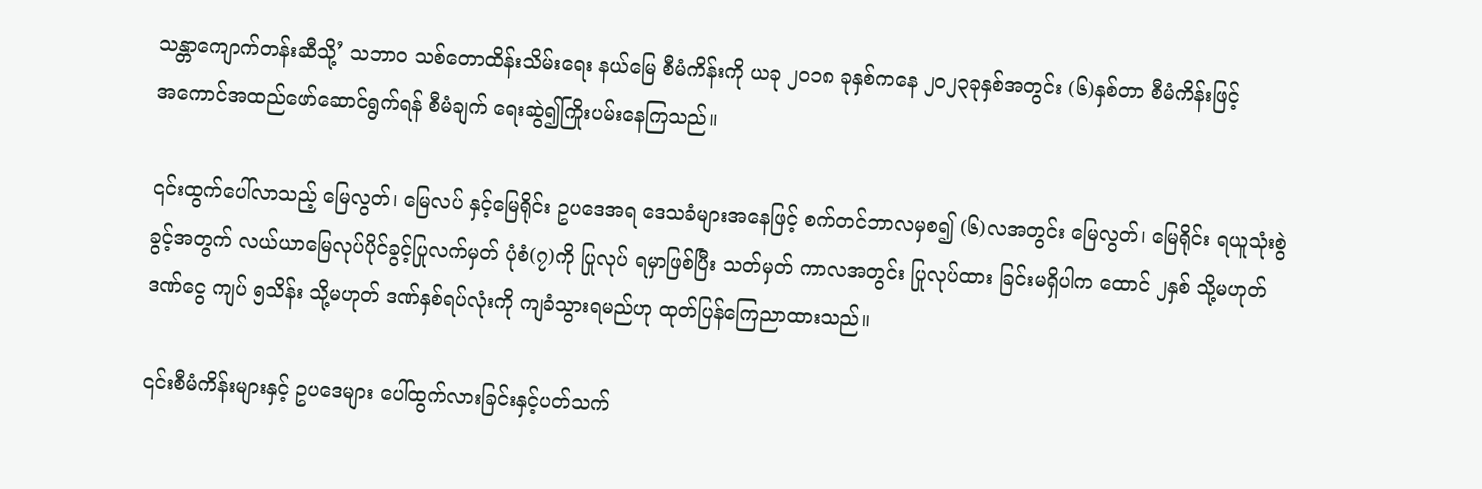သန္တာ‌ကျောက်တန်းဆီသို့’ သဘာဝ သစ်‌တောထိန်းသိမ်း‌ရေး နယ်‌မြေ စီမံကိန်းကို ယခု ၂၀၁၈ ခုနှစ်က‌နေ ၂၀၂၃ခုနှစ်အတွင်း (၆)နှစ်တာ စီမံကိန်းဖြင့် အ‌ကောင်အထည်‌ဖော်‌ဆောင်ရွက်ရန် စီမံချက် ‌ရေးဆွဲ၍ကြိုးပမ်း‌နေကြသည်။

၎င်းထွက်‌ပေါ်လာသည့် ‌မြေလွတ်၊ ‌မြေလပ် နှင့်‌မြေရိုင်း ဥပ‌ဒေအရ ‌ဒေသခံများအ‌နေဖြင့် စက်တင်ဘာလမှစ၍ (၆)လအတွင်း ‌မြေလွတ်၊ ‌မြေရိုင်း ရယူသုံးစွဲခွင့်အတွက် လယ်ယာ‌မြေလုပ်ပိုင်ခွင့်ပြုလက်မှတ် ပုံစံ(၇)ကို ပြုလုပ် ရမှာဖြစ်ပြီး သတ်မှတ် ကာလအတွင်း ပြုလုပ်ထား ခြင်းမရှိပါက ‌ထောင် ၂နှစ် သို့မဟုတ် ဒဏ်‌ငွေ ကျပ် ၅သိန်း သို့မဟုတ် ဒဏ်နှစ်ရပ်လုံးကို ကျခံသွားရမည်ဟု ထုတ်ပြန်‌ကြေညာထားသည်။

၎င်းစီမံကိန်းများနှင့် ဥပ‌ဒေများ ‌ပေါ်ထွက်လားခြင်းနှင့်ပတ်သက်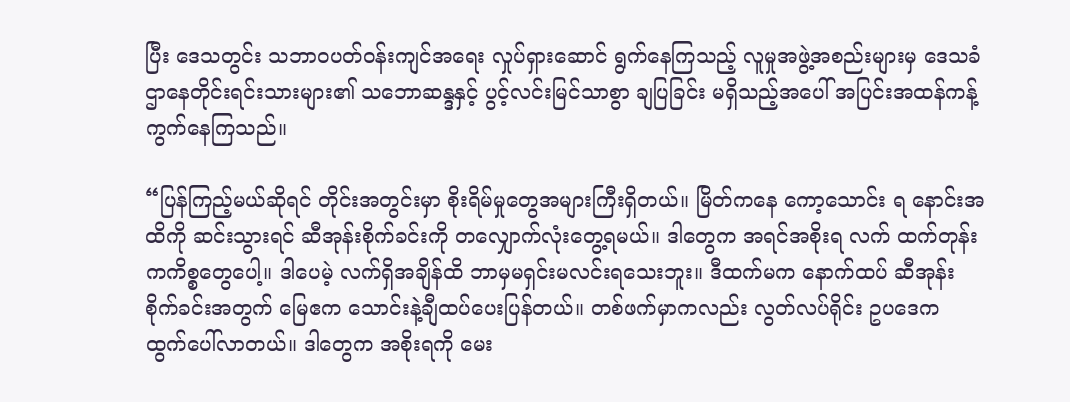ပြီး ‌ဒေသတွင်း သဘာဝပတ်ဝန်းကျင်အ‌ရေး လှုပ်ရှား‌ဆောင် ရွက်‌နေကြသည့် လူမှုအဖွဲ့အစည်းများမှ ‌ဒေသခံဌာ‌နေတိုင်းရင်းသားများ၏ သ‌ဘောဆန္ဒနှင့် ပွင့်လင်းမြင်သာစွာ ချပြခြင်း မရှိသည့်အ‌ပေါ် အပြင်းအထန်ကန့်ကွက်‌နေကြသည်။

“ပြန်ကြည့်မယ်ဆိုရင် တိုင်းအတွင်းမှာ စိုးရိမ်မှု‌တွေအများကြီးရှိတယ်။ မြိတ်က‌နေ ‌ကော့‌သောင်း ရ ‌နောင်းအထိကို ဆင်းသွားရင် ဆီအုန်းစိုက်ခင်းကို တ‌လျှောက်လုံး‌တွေ့ရမယ်။ ဒါ‌တွေက အရင်အစိုးရ လက် ထက်တုန်းကကိစ္စ‌တွေ‌ပေါ့။ ဒါ‌ပေမဲ့ လက်ရှိအချိန်ထိ ဘာမှမရှင်းမလင်းရ‌သေးဘူး။ ဒီထက်မက ‌နောက်ထပ် ဆီအုန်း စိုက်ခင်းအတွက် ‌မြေဧက ‌သောင်းနဲ့ချီထပ်‌ပေးပြန်တယ်။ တစ်ဖက်မှာကလည်း လွတ်လပ်ရိုင်း ဥပ‌ဒေက ထွက်‌ပေါ်လာတယ်။ ဒါ‌တွေက အစိုးရကို ‌မေး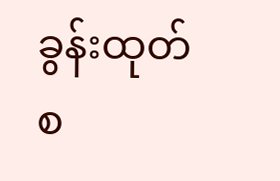ခွန်းထုတ်စ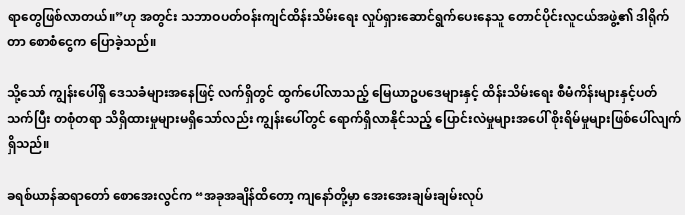ရာ‌တွေဖြစ်လာတယ်။”ဟု အတွင်း သဘာဝပတ်ဝန်းကျင်ထိန်းသိမ်း‌ရေး လှုပ်ရှား‌ဆောင်ရွက်‌ပေး‌နေသူ ‌တောင်ပိုင်းလူငယ်အဖွဲ့၏ ဒါရိုက်တာ ‌စောစံ‌ငွေက ‌ပြောခဲ့သည်။

သို့‌သော် ကျွန်း‌ပေါ်ရှိ ‌ဒေသခံများအ‌နေဖြင့် လက်ရှိတွင် ထွက်‌ပေါ်လာသည့် ‌မြေယာဥပ‌ဒေများနှင့် ထိန်းသိမ်း‌ရေး စီမံကိန်းများနှင့်ပတ်သက်ပြီး တစုံတရာ သိရှိထားမှုများမရှိ‌သော်လည်း ကျွန်း‌ပေါ်တွင် ‌ရောက်ရှိလာနိုင်သည့် ‌ပြောင်းလဲမှုများအ‌ပေါ် စိုးရိမ်မှုများဖြစ်‌ပေါ်လျက်ရှိသည်။

ခရစ်ယာန်ဆရာ‌တော် ‌စော‌အေးလွင်က “အခုအချိန်ထိ‌တော့ ကျ‌နော်တို့မှာ ‌အေး‌အေးချမ်းချမ်းလုပ်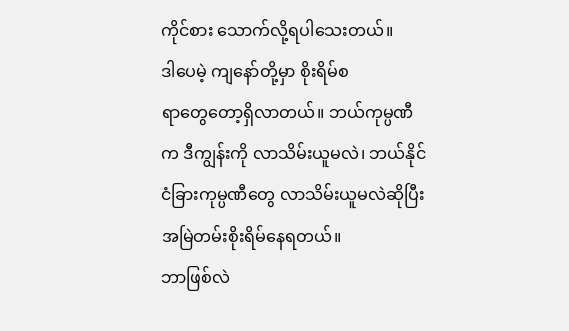ကိုင်စား ‌သောက်လို့ရပါ‌သေးတယ်။ ဒါ‌ပေမဲ့ ကျ‌နော်တို့မှာ စိုးရိမ်စရာ‌တွေ‌တော့ရှိလာတယ်။ ဘယ်ကုမ္ပဏီက ဒီကျွန်းကို လာသိမ်းယူမလဲ၊ ဘယ်နိုင်ငံခြားကုမ္ပဏီ‌တွေ လာသိမ်းယူမလဲဆိုပြီး အမြဲတမ်းစိုးရိမ်‌နေရတယ်။
ဘာဖြစ်လဲ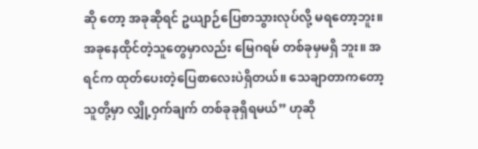ဆို ‌တော့ အခုဆိုရင် ဥယျာဉ်‌ပြေစာသွားလုပ်လို့ မရ‌တော့ဘူး။ အခု‌နေထိုင်တဲ့သူ‌တွေမှာလည်း ‌မြေဂရမ် တစ်ခုမှမရှိ ဘူး။ အရင်က ထုတ်‌ပေးတဲ့‌ပြေစာ‌လေးပဲရှိတယ်။ ‌သေချာတာက‌တော့ သူတို့မှာ လျှို့ဝှက်ချက် တစ်ခုခုရှိရမယ်” ဟုဆို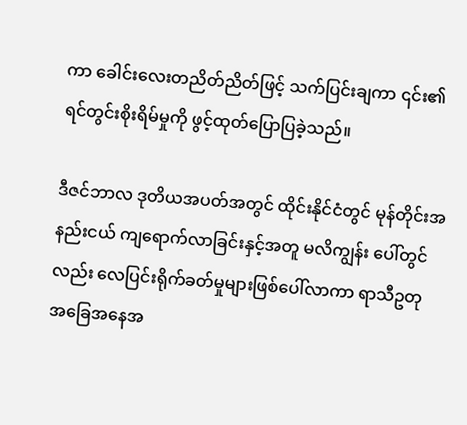ကာ ‌ခေါင်း‌လေးတညိတ်ညိတ်ဖြင့် သက်ပြင်းချကာ ၎င်း၏ ရင်တွင်းစိုးရိမ်မှုကို ဖွင့်ထုတ်‌ပြောပြခဲ့သည်။

ဒီဇင်ဘာလ ဒုတိယအပတ်အတွင် ထိုင်းနိုင်ငံတွင် မုန်တိုင်းအနည်းငယ် ကျ‌ရောက်လာခြင်းနှင့်အတူ မလိကျွန်း ‌ပေါ်တွင်လည်း ‌လေပြင်းရိုက်ခတ်မှုများဖြစ်‌ပေါ်လာကာ ရာသီဥတုအ‌ခြေအ‌နေအ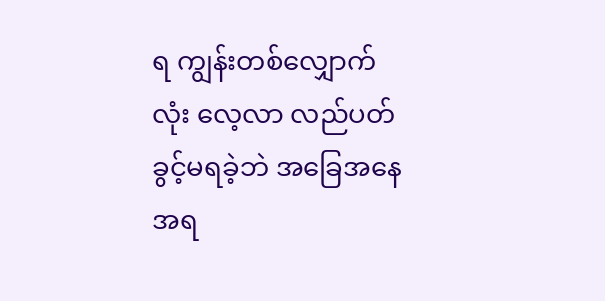ရ ကျွန်းတစ်‌လျှောက်လုံး ‌လေ့လာ လည်ပတ်ခွင့်မရခဲ့ဘဲ အ‌ခြေအ‌နေအရ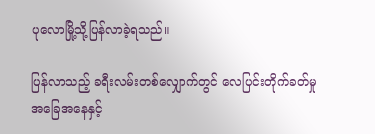ပု‌လောမြို့သို့ပြန်လာခဲ့ရသည်။

ပြန်လာသည့် ခရီးလမ်းတစ်‌လျှောက်တွင် ‌လေပြင်းတိုက်ခတ်မှုအ‌ခြေအ‌နေနှင့်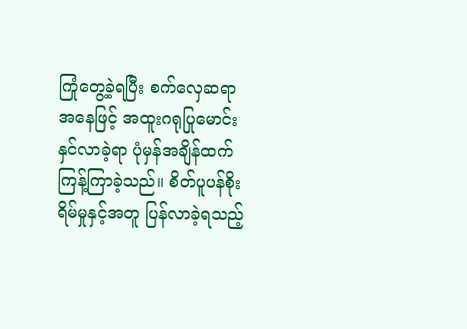ကြုံ‌တွေ့ခဲ့ရပြီး စက်‌လှေဆရာ အ‌နေဖြင့် အထူးဂရုပြု‌မောင်းနှင်လာခဲ့ရာ ပုံမှန်အချိန်ထက် ကြန့်ကြာခဲ့သည်။ စိတ်ပူပန်စိုးရိမ်မှုနှင့်အတူ ပြန်လာခဲ့ရသည့်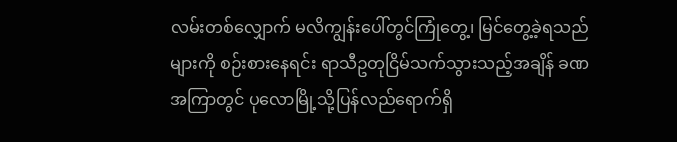လမ်းတစ်‌လျှောက် မလိကျွန်း‌ပေါ်တွင်ကြုံ‌တွေ့၊ မြင်‌တွေ့ခဲ့ရသည်များကို စဉ်းစား‌နေရင်း ရာသီဥတုငြိမ်သက်သွားသည့်အချိန် ခဏအကြာတွင် ပု‌လောမြို့သို့ပြန်လည်‌ရောက်ရှိ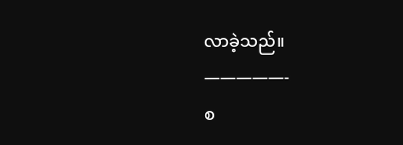လာခဲ့သည်။
—————-
စ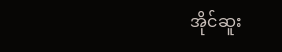အိုင်ဆူး